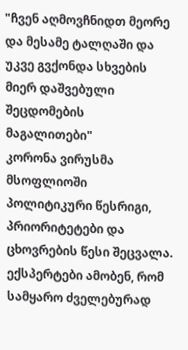"ჩვენ აღმოვჩნიდთ მეორე და მესამე ტალღაში და უკვე გვქონდა სხვების მიერ დაშვებული შეცდომების მაგალითები"
კორონა ვირუსმა მსოფლიოში პოლიტიკური წესრიგი, პრიორიტეტები და ცხოვრების წესი შეცვალა. ექსპერტები ამობენ, რომ სამყარო ძველებურად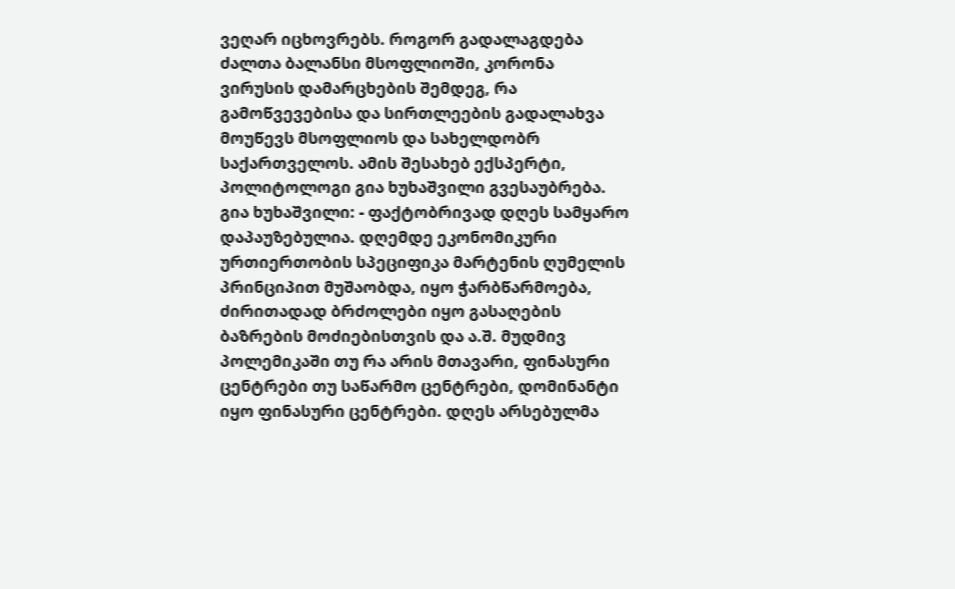ვეღარ იცხოვრებს. როგორ გადალაგდება ძალთა ბალანსი მსოფლიოში, კორონა ვირუსის დამარცხების შემდეგ, რა გამოწვევებისა და სირთლეების გადალახვა მოუწევს მსოფლიოს და სახელდობრ საქართველოს. ამის შესახებ ექსპერტი, პოლიტოლოგი გია ხუხაშვილი გვესაუბრება.
გია ხუხაშვილი: - ფაქტობრივად დღეს სამყარო დაპაუზებულია. დღემდე ეკონომიკური ურთიერთობის სპეციფიკა მარტენის ღუმელის პრინციპით მუშაობდა, იყო ჭარბწარმოება, ძირითადად ბრძოლები იყო გასაღების ბაზრების მოძიებისთვის და ა.შ. მუდმივ პოლემიკაში თუ რა არის მთავარი, ფინასური ცენტრები თუ საწარმო ცენტრები, დომინანტი იყო ფინასური ცენტრები. დღეს არსებულმა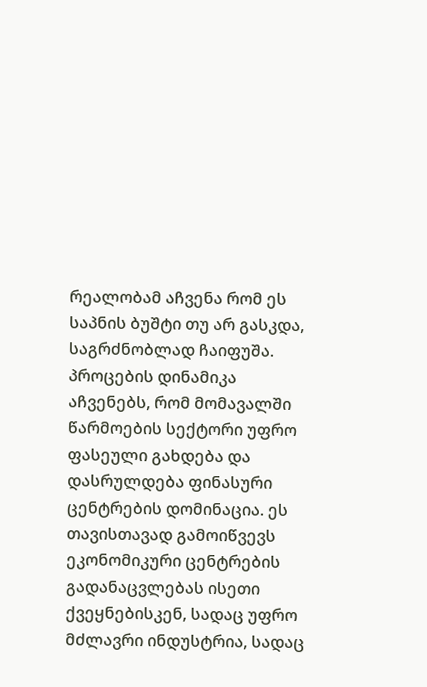რეალობამ აჩვენა რომ ეს საპნის ბუშტი თუ არ გასკდა, საგრძნობლად ჩაიფუშა. პროცების დინამიკა აჩვენებს, რომ მომავალში წარმოების სექტორი უფრო ფასეული გახდება და დასრულდება ფინასური ცენტრების დომინაცია. ეს თავისთავად გამოიწვევს ეკონომიკური ცენტრების გადანაცვლებას ისეთი ქვეყნებისკენ, სადაც უფრო მძლავრი ინდუსტრია, სადაც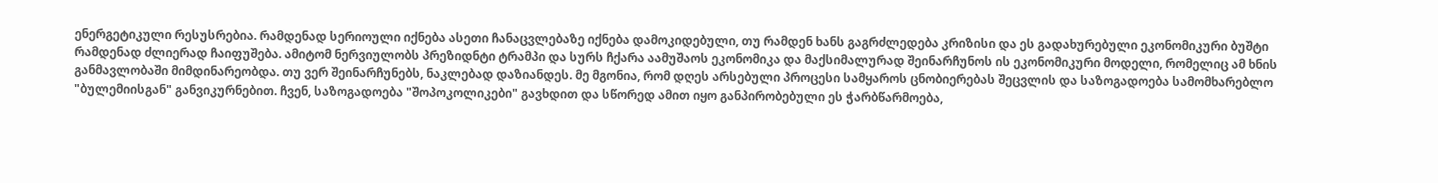ენერგეტიკული რესუსრებია. რამდენად სერიოული იქნება ასეთი ჩანაცვლებაზე იქნება დამოკიდებული, თუ რამდენ ხანს გაგრძლედება კრიზისი და ეს გადახურებული ეკონომიკური ბუშტი რამდენად ძლიერად ჩაიფუშება. ამიტომ ნერვიულობს პრეზიდნტი ტრამპი და სურს ჩქარა აამუშაოს ეკონომიკა და მაქსიმალურად შეინარჩუნოს ის ეკონომიკური მოდელი, რომელიც ამ ხნის განმავლობაში მიმდინარეობდა. თუ ვერ შეინარჩუნებს, ნაკლებად დაზიანდეს. მე მგონია, რომ დღეს არსებული პროცესი სამყაროს ცნობიერებას შეცვლის და საზოგადოება სამომხარებლო "ბულემიისგან" განვიკურნებით. ჩვენ, საზოგადოება "შოპოკოლიკები" გავხდით და სწორედ ამით იყო განპირობებული ეს ჭარბწარმოება,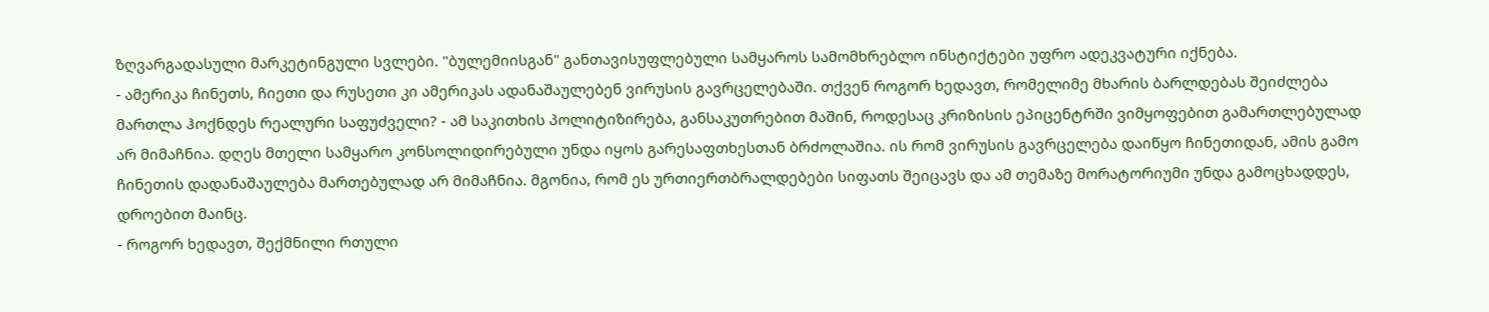ზღვარგადასული მარკეტინგული სვლები. "ბულემიისგან" განთავისუფლებული სამყაროს სამომხრებლო ინსტიქტები უფრო ადეკვატური იქნება.
- ამერიკა ჩინეთს, ჩიეთი და რუსეთი კი ამერიკას ადანაშაულებენ ვირუსის გავრცელებაში. თქვენ როგორ ხედავთ, რომელიმე მხარის ბარლდებას შეიძლება მართლა ჰოქნდეს რეალური საფუძველი? - ამ საკითხის პოლიტიზირება, განსაკუთრებით მაშინ, როდესაც კრიზისის ეპიცენტრში ვიმყოფებით გამართლებულად არ მიმაჩნია. დღეს მთელი სამყარო კონსოლიდირებული უნდა იყოს გარესაფთხესთან ბრძოლაშია. ის რომ ვირუსის გავრცელება დაიწყო ჩინეთიდან, ამის გამო ჩინეთის დადანაშაულება მართებულად არ მიმაჩნია. მგონია, რომ ეს ურთიერთბრალდებები სიფათს შეიცავს და ამ თემაზე მორატორიუმი უნდა გამოცხადდეს, დროებით მაინც.
- როგორ ხედავთ, შექმნილი რთული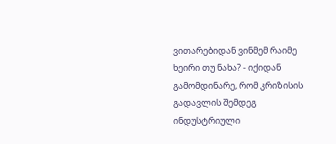ვითარებიდან ვინმემ რაიმე ხეირი თუ ნახა? - იქიდან გამომდინარე, რომ კრიზისის გადავლის შემდეგ ინდუსტრიული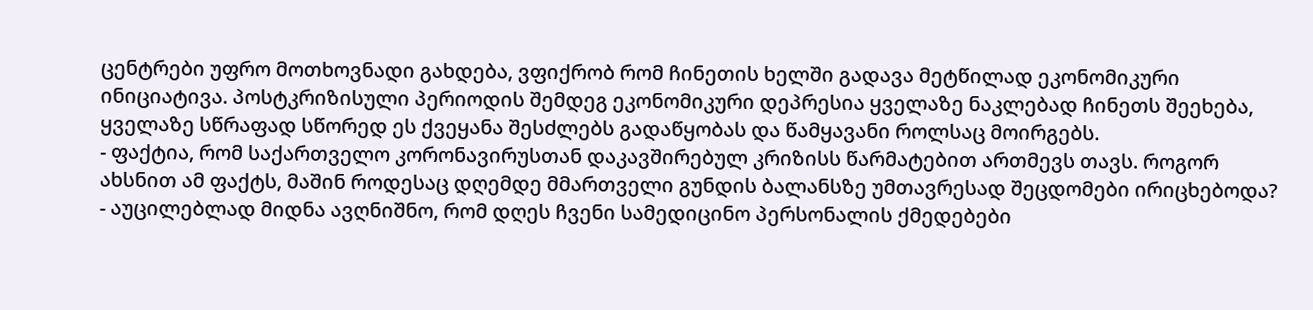ცენტრები უფრო მოთხოვნადი გახდება, ვფიქრობ რომ ჩინეთის ხელში გადავა მეტწილად ეკონომიკური ინიციატივა. პოსტკრიზისული პერიოდის შემდეგ ეკონომიკური დეპრესია ყველაზე ნაკლებად ჩინეთს შეეხება, ყველაზე სწრაფად სწორედ ეს ქვეყანა შესძლებს გადაწყობას და წამყავანი როლსაც მოირგებს.
- ფაქტია, რომ საქართველო კორონავირუსთან დაკავშირებულ კრიზისს წარმატებით ართმევს თავს. როგორ ახსნით ამ ფაქტს, მაშინ როდესაც დღემდე მმართველი გუნდის ბალანსზე უმთავრესად შეცდომები ირიცხებოდა?
- აუცილებლად მიდნა ავღნიშნო, რომ დღეს ჩვენი სამედიცინო პერსონალის ქმედებები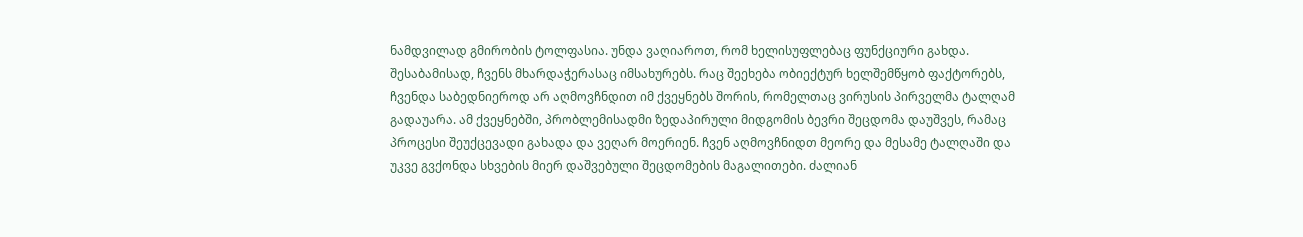ნამდვილად გმირობის ტოლფასია. უნდა ვაღიაროთ, რომ ხელისუფლებაც ფუნქციური გახდა. შესაბამისად, ჩვენს მხარდაჭერასაც იმსახურებს. რაც შეეხება ობიექტურ ხელშემწყობ ფაქტორებს, ჩვენდა საბედნიეროდ არ აღმოვჩნდით იმ ქვეყნებს შორის, რომელთაც ვირუსის პირველმა ტალღამ გადაუარა. ამ ქვეყნებში, პრობლემისადმი ზედაპირული მიდგომის ბევრი შეცდომა დაუშვეს, რამაც პროცესი შეუქცევადი გახადა და ვეღარ მოერიენ. ჩვენ აღმოვჩნიდთ მეორე და მესამე ტალღაში და უკვე გვქონდა სხვების მიერ დაშვებული შეცდომების მაგალითები. ძალიან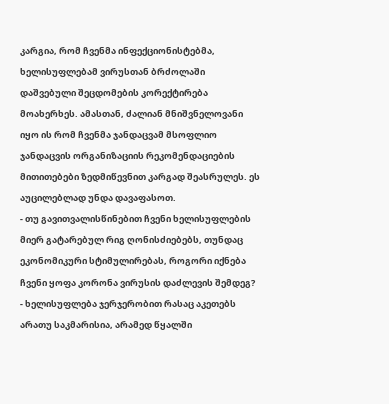კარგია, რომ ჩვენმა ინფექციონისტებმა, ხელისუფლებამ ვირუსთან ბრძოლაში დაშვებული შეცდომების კორექტირება მოახერხეს. ამასთან, ძალიან მნიშვნელოვანი იყო ის რომ ჩვენმა ჯანდაცვამ მსოფლიო ჯანდაცვის ორგანიზაციის რეკომენდაციების მითითებები ზედმიწევნით კარგად შეასრულეს. ეს აუცილებლად უნდა დავაფასოთ.
- თუ გავითვალისწინებით ჩვენი ხელისუფლების მიერ გატარებულ რიგ ღონისძიებებს, თუნდაც ეკონომიკური სტიმულირებას, როგორი იქნება ჩვენი ყოფა კორონა ვირუსის დაძლევის შემდეგ?
- ხელისუფლება ჯერჯერობით რასაც აკეთებს არათუ საკმარისია, არამედ წყალში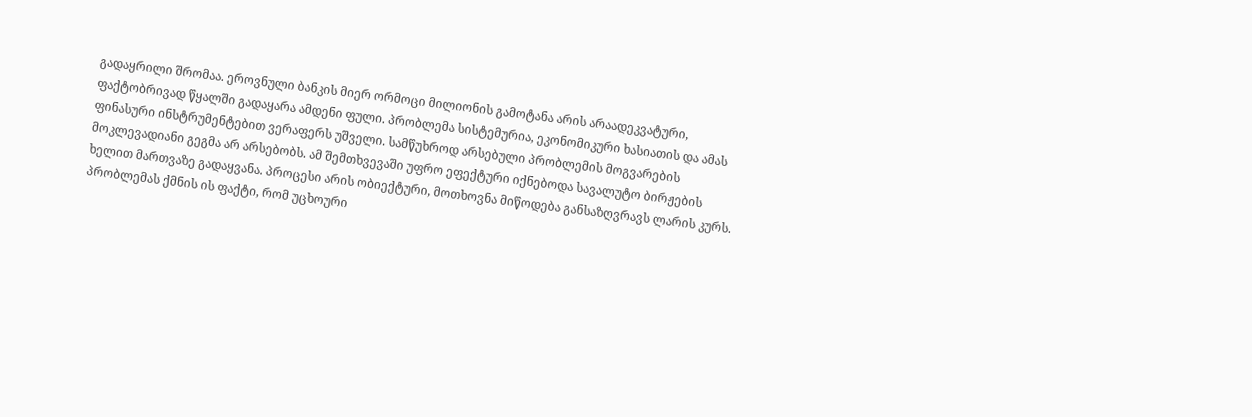გადაყრილი შრომაა. ეროვნული ბანკის მიერ ორმოცი მილიონის გამოტანა არის არაადეკვატური, ფაქტობრივად წყალში გადაყარა ამდენი ფული. პრობლემა სისტემურია, ეკონომიკური ხასიათის და ამას ფინასური ინსტრუმენტებით ვერაფერს უშველი. სამწუხროდ არსებული პრობლემის მოგვარების მოკლევადიანი გეგმა არ არსებობს. ამ შემთხვევაში უფრო ეფექტური იქნებოდა სავალუტო ბირჟების ხელით მართვაზე გადაყვანა. პროცესი არის ობიექტური, მოთხოვნა მიწოდება განსაზღვრავს ლარის კურს. პრობლემას ქმნის ის ფაქტი, რომ უცხოური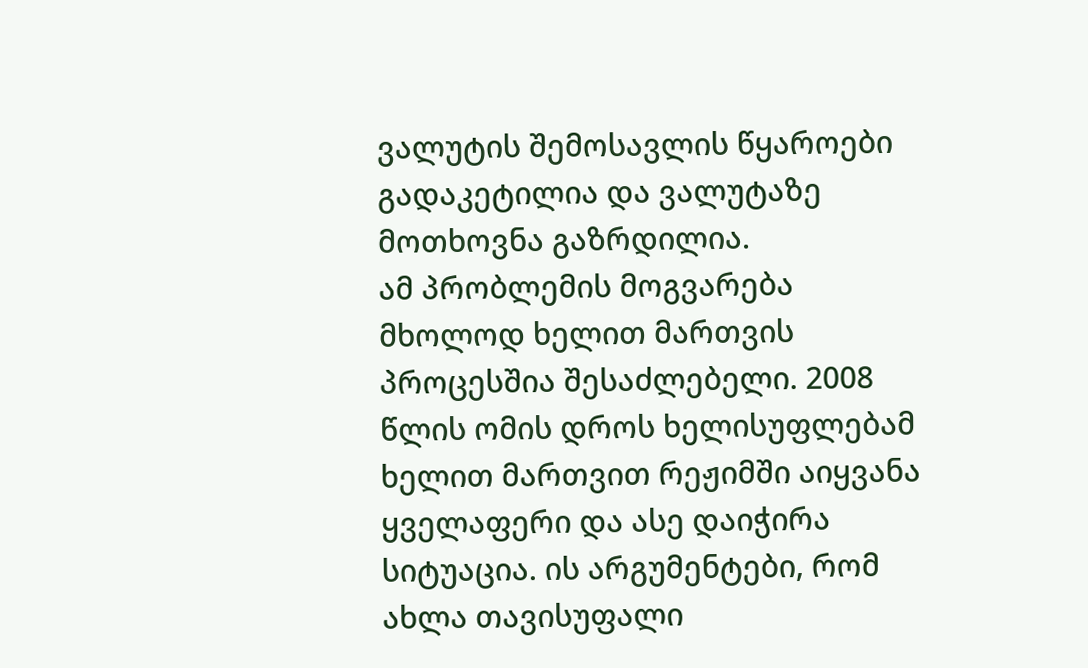ვალუტის შემოსავლის წყაროები გადაკეტილია და ვალუტაზე მოთხოვნა გაზრდილია.
ამ პრობლემის მოგვარება მხოლოდ ხელით მართვის პროცესშია შესაძლებელი. 2008 წლის ომის დროს ხელისუფლებამ ხელით მართვით რეჟიმში აიყვანა ყველაფერი და ასე დაიჭირა სიტუაცია. ის არგუმენტები, რომ ახლა თავისუფალი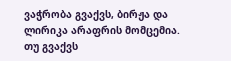ვაჭრობა გვაქვს, ბირჟა და ლირიკა არაფრის მომცემია. თუ გვაქვს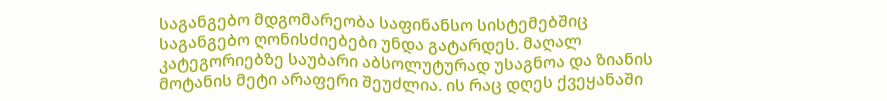საგანგებო მდგომარეობა საფინანსო სისტემებშიც საგანგებო ღონისძიებები უნდა გატარდეს. მაღალ კატეგორიებზე საუბარი აბსოლუტურად უსაგნოა და ზიანის მოტანის მეტი არაფერი შეუძლია. ის რაც დღეს ქვეყანაში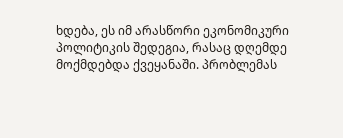ხდება, ეს იმ არასწორი ეკონომიკური პოლიტიკის შედეგია, რასაც დღემდე მოქმდებდა ქვეყანაში. პრობლემას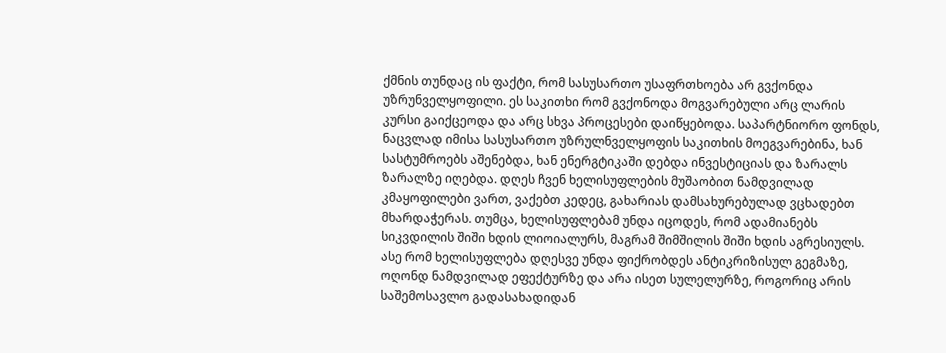ქმნის თუნდაც ის ფაქტი, რომ სასუსართო უსაფრთხოება არ გვქონდა უზრუნველყოფილი. ეს საკითხი რომ გვქონოდა მოგვარებული არც ლარის კურსი გაიქცეოდა და არც სხვა პროცესები დაიწყებოდა. საპარტნიორო ფონდს, ნაცვლად იმისა სასუსართო უზრულნველყოფის საკითხის მოეგვარებინა, ხან სასტუმროებს აშენებდა, ხან ენერგტიკაში დებდა ინვესტიციას და ზარალს ზარალზე იღებდა. დღეს ჩვენ ხელისუფლების მუშაობით ნამდვილად კმაყოფილები ვართ, ვაქებთ კედეც, გახარიას დამსახურებულად ვცხადებთ მხარდაჭერას. თუმცა, ხელისუფლებამ უნდა იცოდეს, რომ ადამიანებს სიკვდილის შიში ხდის ლიოიალურს, მაგრამ შიმშილის შიში ხდის აგრესიულს. ასე რომ ხელისუფლება დღესვე უნდა ფიქრობდეს ანტიკრიზისულ გეგმაზე, ოღონდ ნამდვილად ეფექტურზე და არა ისეთ სულელურზე, როგორიც არის საშემოსავლო გადასახადიდან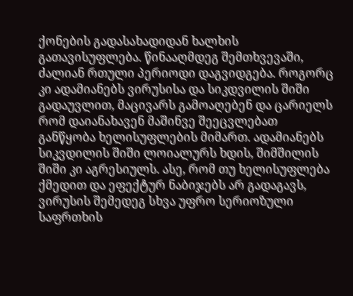ქონების გადასახადიდან ხალხის გათავისუფლება. წინააღმდეგ შემთხვევაში, ძალიან რთული პერიოდი დაგვიდგება. როგორც კი ადამიანებს ვირუსისა და სიკდვილის შიში გადაუვლით, მაცივარს გამოაღებენ და ცარიელს რომ დაიანახავენ მაშინვე შეეცვლებათ განწყობა ხელისუფლების მიმართ. ადამიანებს სიკვდილის შიში ლოიალურს ხდის, შიმშილის შიში კი აგრესიულს. ასე, რომ თუ ხელისუფლება ქმედით და ეფექტურ ნაბიჯებს არ გადაგავს, ვირუსის შემედეგ სხვა უფრო სერიოზული საფრთხის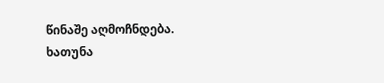წინაშე აღმოჩნდება.
ხათუნა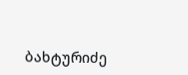ბახტურიძე